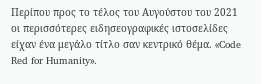Περίπου προς το τέλος του Αυγούστου του 2021 οι περισσότερες ειδησεογραφικές ιστοσελίδες είχαν ένα μεγάλο τίτλο σαν κεντρικό θέμα. «Code Red for Humanity».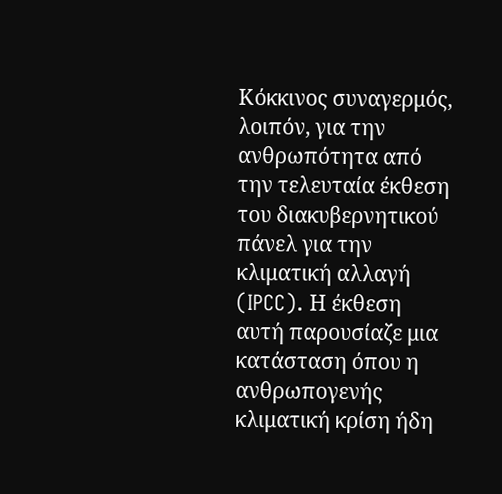Κόκκινος συναγερμός, λοιπόν, για την ανθρωπότητα από την τελευταία έκθεση του διακυβερνητικού πάνελ για την κλιματική αλλαγή (IPCC). Η έκθεση αυτή παρουσίαζε μια κατάσταση όπου η ανθρωπογενής κλιματική κρίση ήδη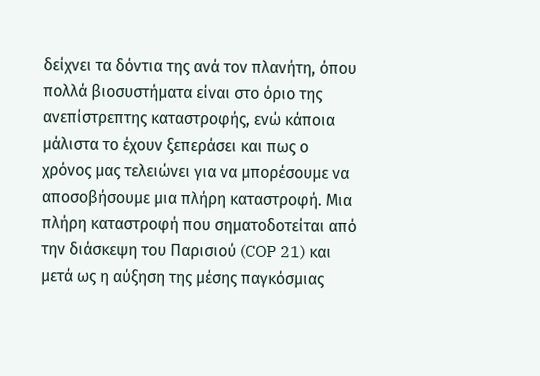δείχνει τα δόντια της ανά τον πλανήτη, όπου πολλά βιοσυστήματα είναι στο όριο της ανεπίστρεπτης καταστροφής, ενώ κάποια μάλιστα το έχουν ξεπεράσει και πως ο χρόνος μας τελειώνει για να μπορέσουμε να αποσοβήσουμε μια πλήρη καταστροφή. Μια πλήρη καταστροφή που σηματοδοτείται από την διάσκεψη του Παρισιού (COP 21) και μετά ως η αύξηση της μέσης παγκόσμιας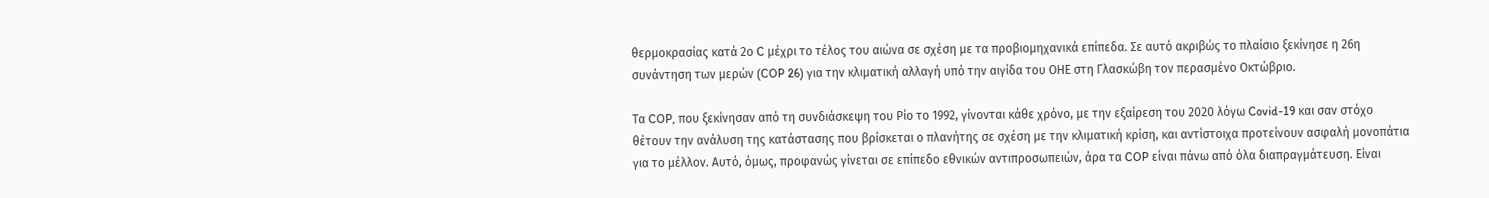θερμοκρασίας κατά 2ο C μέχρι το τέλος του αιώνα σε σχέση με τα προβιομηχανικά επίπεδα. Σε αυτό ακριβώς το πλαίσιο ξεκίνησε η 26η συνάντηση των μερών (COP 26) για την κλιματική αλλαγή υπό την αιγίδα του ΟΗΕ στη Γλασκώβη τον περασμένο Οκτώβριο.

Τα COP, που ξεκίνησαν από τη συνδιάσκεψη του Ρίο το 1992, γίνονται κάθε χρόνο, με την εξαίρεση του 2020 λόγω Covid-19 και σαν στόχο θέτουν την ανάλυση της κατάστασης που βρίσκεται ο πλανήτης σε σχέση με την κλιματική κρίση, και αντίστοιχα προτείνουν ασφαλή μονοπάτια για το μέλλον. Αυτό, όμως, προφανώς γίνεται σε επίπεδο εθνικών αντιπροσωπειών, άρα τα COP είναι πάνω από όλα διαπραγμάτευση. Είναι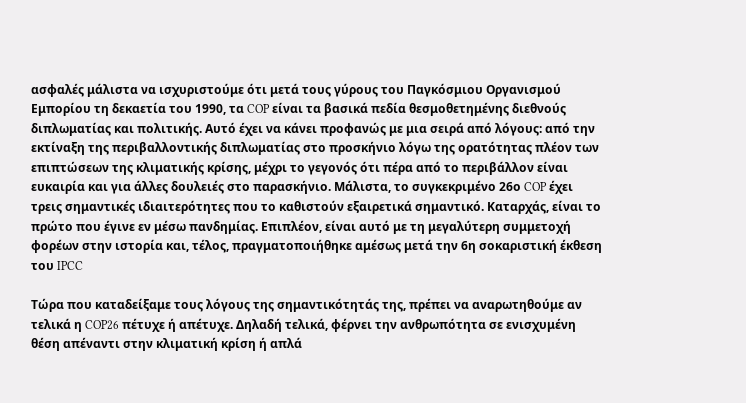ασφαλές μάλιστα να ισχυριστούμε ότι μετά τους γύρους του Παγκόσμιου Οργανισμού Εμπορίου τη δεκαετία του 1990, τα COP είναι τα βασικά πεδία θεσμοθετημένης διεθνούς διπλωματίας και πολιτικής. Αυτό έχει να κάνει προφανώς με μια σειρά από λόγους: από την εκτίναξη της περιβαλλοντικής διπλωματίας στο προσκήνιο λόγω της ορατότητας πλέον των επιπτώσεων της κλιματικής κρίσης, μέχρι το γεγονός ότι πέρα από το περιβάλλον είναι ευκαιρία και για άλλες δουλειές στο παρασκήνιο. Μάλιστα, το συγκεκριμένο 26ο COP έχει τρεις σημαντικές ιδιαιτερότητες που το καθιστούν εξαιρετικά σημαντικό. Καταρχάς, είναι το πρώτο που έγινε εν μέσω πανδημίας. Επιπλέον, είναι αυτό με τη μεγαλύτερη συμμετοχή φορέων στην ιστορία και, τέλος, πραγματοποιήθηκε αμέσως μετά την 6η σοκαριστική έκθεση του IPCC

Τώρα που καταδείξαμε τους λόγους της σημαντικότητάς της, πρέπει να αναρωτηθούμε αν τελικά η COP26 πέτυχε ή απέτυχε. Δηλαδή τελικά, φέρνει την ανθρωπότητα σε ενισχυμένη θέση απέναντι στην κλιματική κρίση ή απλά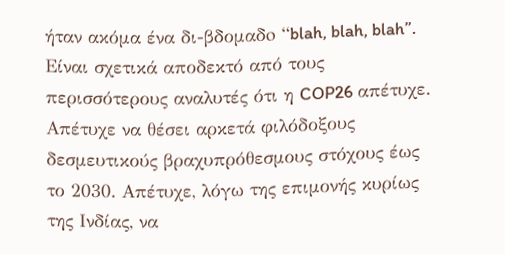ήταν ακόμα ένα δι-βδομαδo “blah, blah, blah”. Είναι σχετικά αποδεκτό από τους περισσότερους αναλυτές ότι η COP26 απέτυχε. Απέτυχε να θέσει αρκετά φιλόδοξους δεσμευτικούς βραχυπρόθεσμους στόχους έως το 2030. Απέτυχε, λόγω της επιμονής κυρίως της Ινδίας, να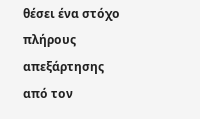θέσει ένα στόχο πλήρους απεξάρτησης από τον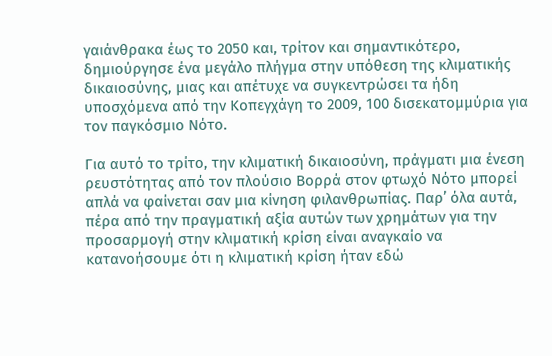γαιάνθρακα έως το 2050 και, τρίτον και σημαντικότερο, δημιούργησε ένα μεγάλο πλήγμα στην υπόθεση της κλιματικής δικαιοσύνης, μιας και απέτυχε να συγκεντρώσει τα ήδη υποσχόμενα από την Κοπεγχάγη το 2009, 100 δισεκατομμύρια για τον παγκόσμιο Νότο.

Για αυτό το τρίτο, την κλιματική δικαιοσύνη, πράγματι μια ένεση ρευστότητας από τον πλούσιο Βορρά στον φτωχό Νότο μπορεί απλά να φαίνεται σαν μια κίνηση φιλανθρωπίας. Παρ’ όλα αυτά, πέρα από την πραγματική αξία αυτών των χρημάτων για την προσαρμογή στην κλιματική κρίση είναι αναγκαίο να κατανοήσουμε ότι η κλιματική κρίση ήταν εδώ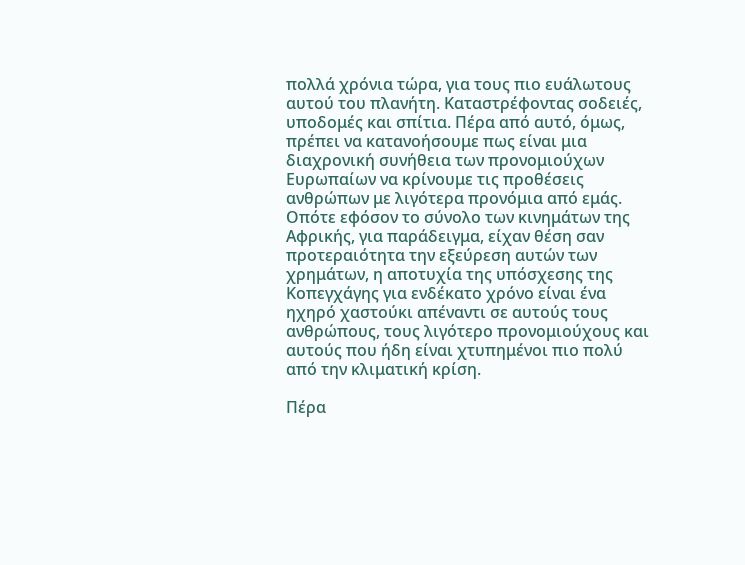πολλά χρόνια τώρα, για τους πιο ευάλωτους αυτού του πλανήτη. Καταστρέφοντας σοδειές, υποδομές και σπίτια. Πέρα από αυτό, όμως, πρέπει να κατανοήσουμε πως είναι μια διαχρονική συνήθεια των προνομιούχων Ευρωπαίων να κρίνουμε τις προθέσεις ανθρώπων με λιγότερα προνόμια από εμάς. Οπότε εφόσον το σύνολο των κινημάτων της Αφρικής, για παράδειγμα, είχαν θέση σαν προτεραιότητα την εξεύρεση αυτών των χρημάτων, η αποτυχία της υπόσχεσης της Κοπεγχάγης για ενδέκατο χρόνο είναι ένα ηχηρό χαστούκι απέναντι σε αυτούς τους ανθρώπους, τους λιγότερο προνομιούχους και αυτούς που ήδη είναι χτυπημένοι πιο πολύ από την κλιματική κρίση.

Πέρα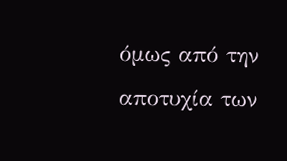όμως από την αποτυχία των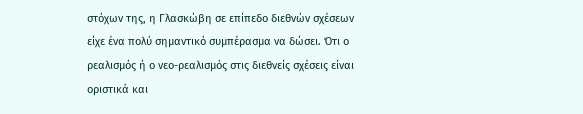στόχων της, η Γλασκώβη σε επίπεδο διεθνών σχέσεων είχε ένα πολύ σημαντικό συμπέρασμα να δώσει. Ότι ο ρεαλισμός ή ο νεο-ρεαλισμός στις διεθνείς σχέσεις είναι οριστικά και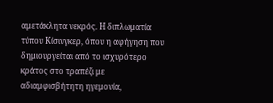αμετάκλητα νεκρός. Η διπλωματία τύπου Κίσινγκερ, όπου η αφήγηση που δημιουργείται από το ισχυρότερο κράτος στο τραπέζι με αδιαμφισβήτητη ηγεμονία,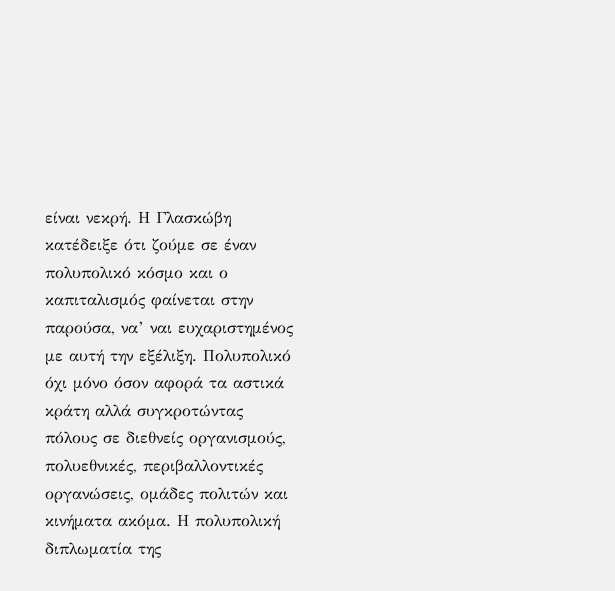είναι νεκρή. Η Γλασκώβη κατέδειξε ότι ζούμε σε έναν πολυπολικό κόσμο και ο καπιταλισμός φαίνεται στην παρούσα, να’ ναι ευχαριστημένος με αυτή την εξέλιξη. Πολυπολικό όχι μόνο όσον αφορά τα αστικά κράτη αλλά συγκροτώντας πόλους σε διεθνείς οργανισμούς, πολυεθνικές, περιβαλλοντικές οργανώσεις, ομάδες πολιτών και κινήματα ακόμα. Η πολυπολική διπλωματία της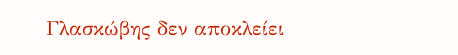Γλασκώβης δεν αποκλείει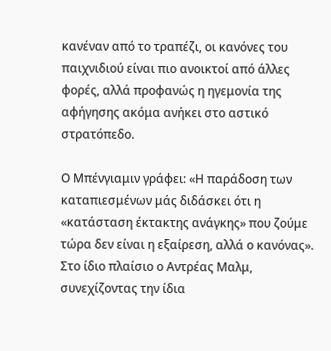κανέναν από το τραπέζι, οι κανόνες του παιχνιδιού είναι πιο ανοικτοί από άλλες φορές, αλλά προφανώς η ηγεμονία της αφήγησης ακόμα ανήκει στο αστικό στρατόπεδο.

Ο Μπένγιαμιν γράφει: «Η παράδοση των καταπιεσμένων μάς διδάσκει ότι η «κατάσταση έκτακτης ανάγκης» που ζούμε τώρα δεν είναι η εξαίρεση, αλλά ο κανόνας». Στο ίδιο πλαίσιο ο Αντρέας Μαλμ, συνεχίζοντας την ίδια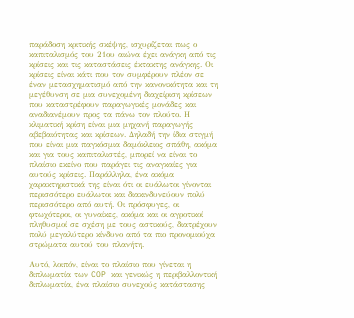παράδοση κριτικής σκέψης, ισχυρίζεται πως ο καπιταλισμός του 21ου αιώνα έχει ανάγκη από τις κρίσεις και τις καταστάσεις έκτακτης ανάγκης. Οι κρίσεις είναι κάτι που τον συμφέρουν πλέον σε έναν μετασχηματισμό από την κανονικότητα και τη μεγέθυνση σε μια συνεχομένη διαχείριση κρίσεων που καταστρέφουν παραγωγικές μονάδες και αναδιανέμουν προς τα πάνω τον πλούτο. Η κλιματική κρίση είναι μια μηχανή παραγωγής αβεβαιότητας και κρίσεων. Δηλαδή την ίδια στιγμή που είναι μια παγκόσμια δαμόκλειος σπάθη, ακόμα και για τους καπιταλιστές, μπορεί να είναι το πλαίσιο εκείνο που παράγει τις αναγκαίες για αυτούς κρίσεις. Παράλληλα, ένα ακόμα χαρακτηριστικά της είναι ότι οι ευάλωτοι γίνονται περισσότερο ευάλωτοι και διακινδυνεύουν πολύ περισσότερο από αυτή. Οι πρόσφυγες, οι φτωχότεροι, οι γυναίκες, ακόμα και οι αγροτικοί πληθυσμοί σε σχέση με τους αστικούς, διατρέχουν πολύ μεγαλύτερο κίνδυνο από τα πιο προνομιούχα στρώματα αυτού του πλανήτη.

Αυτό, λοιπόν, είναι το πλαίσιο που γίνεται η διπλωματία των COP και γενικώς η περιβαλλοντική διπλωματία, ένα πλαίσιο συνεχούς κατάστασης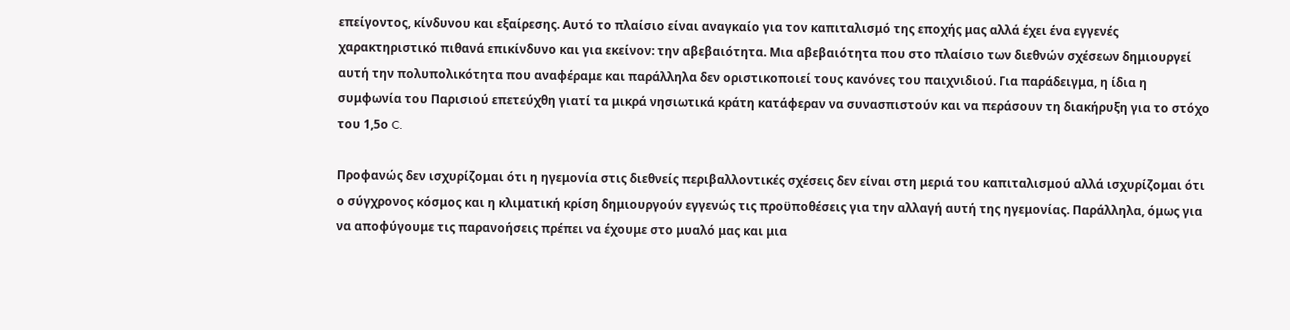επείγοντος, κίνδυνου και εξαίρεσης. Αυτό το πλαίσιο είναι αναγκαίο για τον καπιταλισμό της εποχής μας αλλά έχει ένα εγγενές χαρακτηριστικό πιθανά επικίνδυνο και για εκείνον: την αβεβαιότητα. Μια αβεβαιότητα που στο πλαίσιο των διεθνών σχέσεων δημιουργεί αυτή την πολυπολικότητα που αναφέραμε και παράλληλα δεν οριστικοποιεί τους κανόνες του παιχνιδιού. Για παράδειγμα, η ίδια η συμφωνία του Παρισιού επετεύχθη γιατί τα μικρά νησιωτικά κράτη κατάφεραν να συνασπιστούν και να περάσουν τη διακήρυξη για το στόχο του 1,5ο C.

Προφανώς δεν ισχυρίζομαι ότι η ηγεμονία στις διεθνείς περιβαλλοντικές σχέσεις δεν είναι στη μεριά του καπιταλισμού αλλά ισχυρίζομαι ότι ο σύγχρονος κόσμος και η κλιματική κρίση δημιουργούν εγγενώς τις προϋποθέσεις για την αλλαγή αυτή της ηγεμονίας. Παράλληλα, όμως για να αποφύγουμε τις παρανοήσεις πρέπει να έχουμε στο μυαλό μας και μια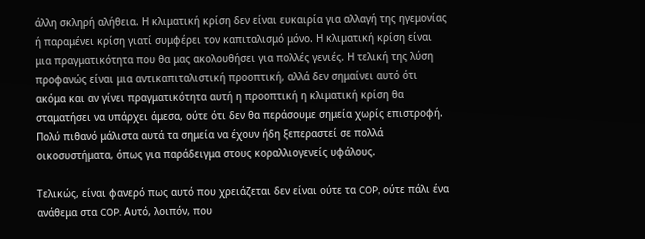άλλη σκληρή αλήθεια. Η κλιματική κρίση δεν είναι ευκαιρία για αλλαγή της ηγεμονίας ή παραμένει κρίση γιατί συμφέρει τον καπιταλισμό μόνο. Η κλιματική κρίση είναι μια πραγματικότητα που θα μας ακολουθήσει για πολλές γενιές. Η τελική της λύση προφανώς είναι μια αντικαπιταλιστική προοπτική, αλλά δεν σημαίνει αυτό ότι ακόμα και αν γίνει πραγματικότητα αυτή η προοπτική η κλιματική κρίση θα σταματήσει να υπάρχει άμεσα, ούτε ότι δεν θα περάσουμε σημεία χωρίς επιστροφή. Πολύ πιθανό μάλιστα αυτά τα σημεία να έχουν ήδη ξεπεραστεί σε πολλά οικοσυστήματα, όπως για παράδειγμα στους κοραλλιογενείς υφάλους.

Τελικώς, είναι φανερό πως αυτό που χρειάζεται δεν είναι ούτε τα COP, ούτε πάλι ένα ανάθεμα στα COP. Αυτό, λοιπόν, που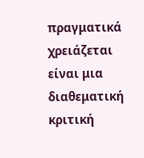πραγματικά χρειάζεται είναι μια διαθεματική κριτική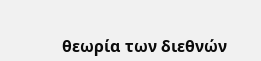θεωρία των διεθνών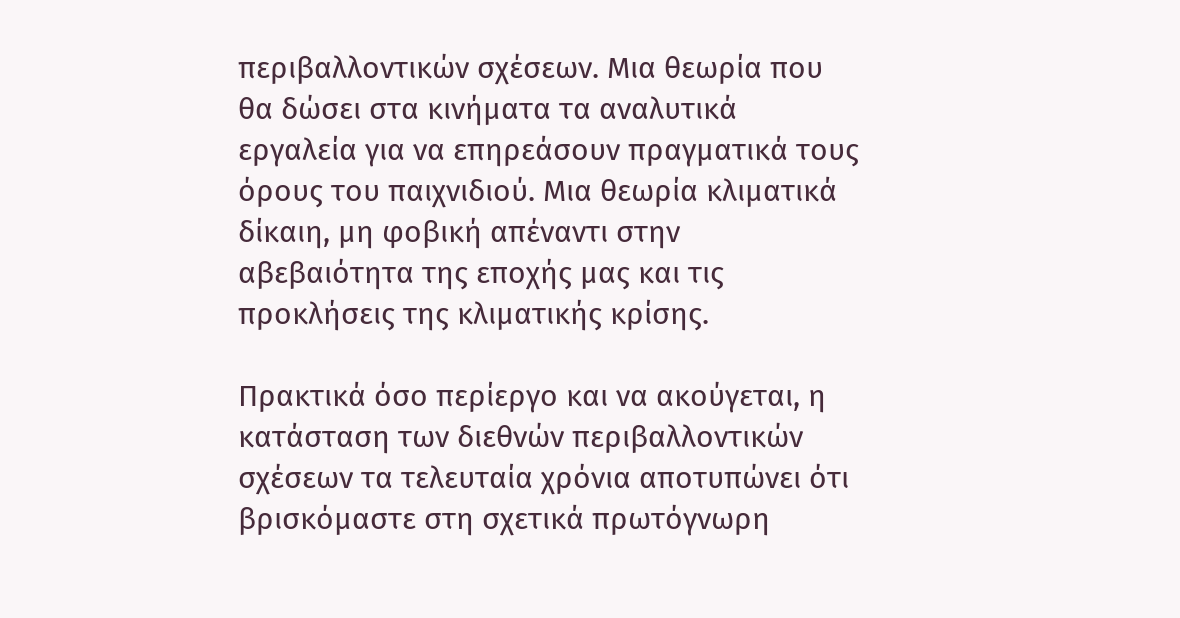περιβαλλοντικών σχέσεων. Μια θεωρία που θα δώσει στα κινήματα τα αναλυτικά εργαλεία για να επηρεάσουν πραγματικά τους όρους του παιχνιδιού. Μια θεωρία κλιματικά δίκαιη, μη φοβική απέναντι στην αβεβαιότητα της εποχής μας και τις προκλήσεις της κλιματικής κρίσης.

Πρακτικά όσο περίεργο και να ακούγεται, η κατάσταση των διεθνών περιβαλλοντικών σχέσεων τα τελευταία χρόνια αποτυπώνει ότι βρισκόμαστε στη σχετικά πρωτόγνωρη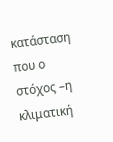κατάσταση που ο στόχος –η κλιματική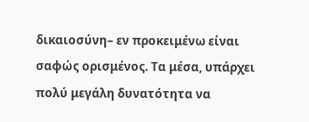δικαιοσύνη– εν προκειμένω είναι σαφώς ορισμένος. Τα μέσα, υπάρχει πολύ μεγάλη δυνατότητα να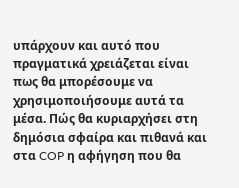υπάρχουν και αυτό που πραγματικά χρειάζεται είναι πως θα μπορέσουμε να χρησιμοποιήσουμε αυτά τα μέσα. Πώς θα κυριαρχήσει στη δημόσια σφαίρα και πιθανά και στα COP η αφήγηση που θα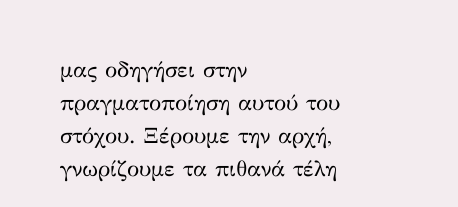μας οδηγήσει στην πραγματοποίηση αυτού του στόχου. Ξέρουμε την αρχή, γνωρίζουμε τα πιθανά τέλη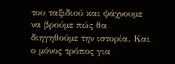του ταξιδιού και ψάχνουμε να βρούμε πώς θα διηγηθούμε την ιστορία. Και ο μόνος τρόπος για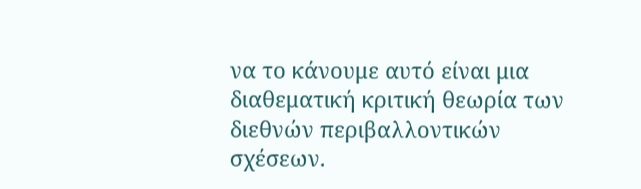να το κάνουμε αυτό είναι μια διαθεματική κριτική θεωρία των διεθνών περιβαλλοντικών σχέσεων.